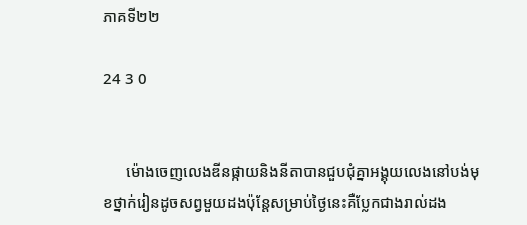ភាគទី២២

24 3 0


      ម៉ោងចេញលេងឌីនផ្កាយនិងនីតាបានជួបជុំគ្នាអង្គុយលេងនៅបង់មុខថ្នាក់រៀនដូចសព្វមួយដងប៉ុន្តែសម្រាប់ថ្ងៃនេះគឺប្លែកជាងរាល់ដង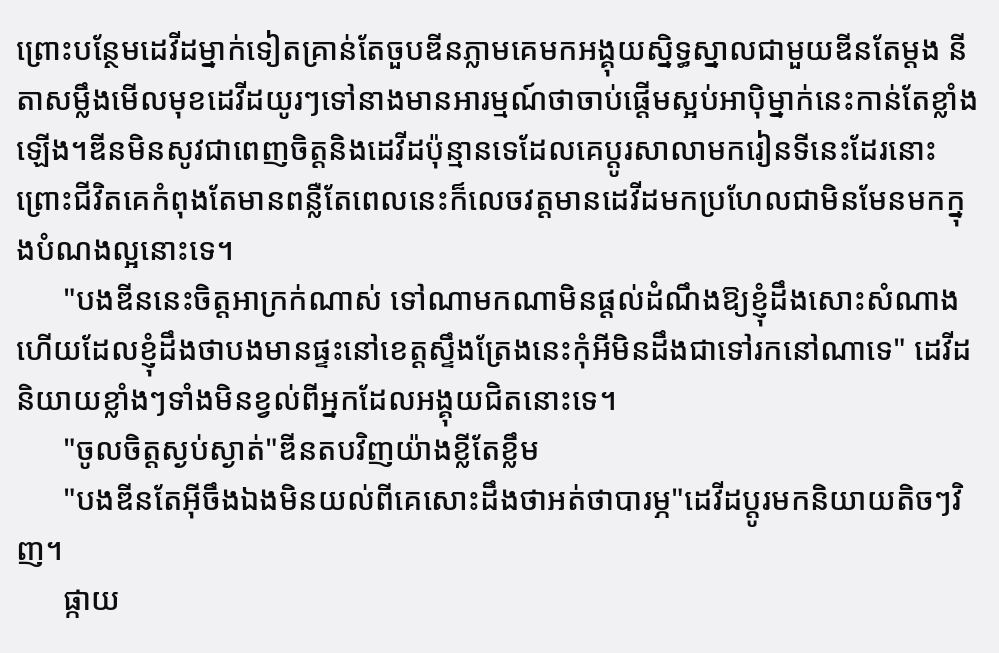ព្រោះបន្ថែមដេវីដម្នាក់ទៀតគ្រាន់តែចួបឌីនភ្លាមគេមកអង្គុយស្និទ្ធស្នាលជាមួយឌីនតែម្តង នីតាសម្លឹងមើលមុខដេវីដយូរៗទៅនាងមានអារម្មណ៍ថាចាប់ផ្តើមស្អប់អាបុិម្នាក់នេះកាន់តែខ្លាំងឡើង។ឌីនមិនសូវជាពេញចិត្តនិងដេវីដប៉ុន្មានទេដែលគេប្តូរសាលាមករៀនទីនេះដែរនោះព្រោះជីវិតគេកំពុងតែមានពន្លឺតែពេលនេះក៏លេចវត្តមានដេវីដមកប្រហែលជាមិនមែនមកក្នុងបំណងល្អនោះទេ។
      "បងឌីននេះចិត្តអាក្រក់ណាស់ ទៅណាមកណាមិនផ្តល់ដំណឹងឱ្យខ្ញុំដឹងសោះសំណាងហើយដែលខ្ញុំដឹងថាបងមានផ្ទះនៅខេត្តស្ទឹងត្រែងនេះកុំអីមិនដឹងជាទៅរកនៅណាទេ" ដេវីដនិយាយខ្លាំងៗទាំងមិនខ្វល់ពីអ្នកដែលអង្គុយជិតនោះទេ។
      "ចូលចិត្តស្ងប់ស្ងាត់"ឌីនតបវិញយ៉ាងខ្លីតែខ្លឹម
      "បងឌីនតែអ៊ីចឹងឯងមិនយល់ពីគេសោះដឹងថាអត់ថាបារម្ភ"ដេវីដប្តូរមកនិយាយតិចៗវិញ។
      ផ្កាយ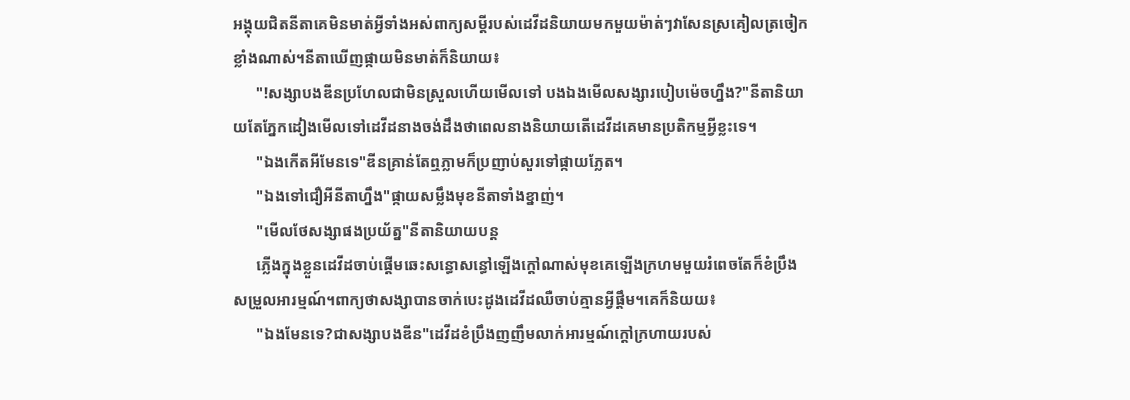អង្គុយជិតនីតាគេមិនមាត់អ្វីទាំងអស់ពាក្យសម្តីរបស់ដេវីដនិយាយមកមួយម៉ាត់ៗវាសែនស្រគៀលត្រចៀកខ្លាំងណាស់។នីតាឃើញផ្កាយមិនមាត់ក៏និយាយ៖
      "!សង្សាបងឌីនប្រហែលជាមិនស្រួលហើយមើលទៅ បងឯងមើលសង្សារបៀបម៉េចហ្នឹង?"នីតានិយាយតែភ្នែកដៀងមើលទៅដេវីដនាងចង់ដឹងថាពេលនាងនិយាយតើដេវីដគេមានប្រតិកម្មអ្វីខ្លះទេ។
      "ឯងកើតអីមែនទេ"ឌីនគ្រាន់តែឮភ្លាមក៏ប្រញាប់សួរទៅផ្កាយភ្លែត។
      "ឯងទៅជឿអីនីតាហ្នឹង"ផ្កាយសម្លឹងមុខនីតាទាំងខ្នាញ់។
      "មើលថែសង្សាផងប្រយ័ត្ន"នីតានិយាយបន្ត
      ភ្លើងក្នុងខ្លួនដេវីដចាប់ផ្តើមឆេះសន្ធោសន្ធៅឡើងក្តៅណាស់មុខគេឡើងក្រហមមួយរំពេចតែក៏ខំប្រឹងសម្រួលអារម្មណ៍។ពាក្យថាសង្សាបានចាក់បេះដូងដេវីដឈឺចាប់គ្មានអ្វីផ្តឹម។គេក៏និយយ៖
      "ឯងមែនទេ?ជាសង្សាបងឌីន"ដេវីដខំប្រឹងញញឹមលាក់អារម្មណ៍ក្តៅក្រហាយរបស់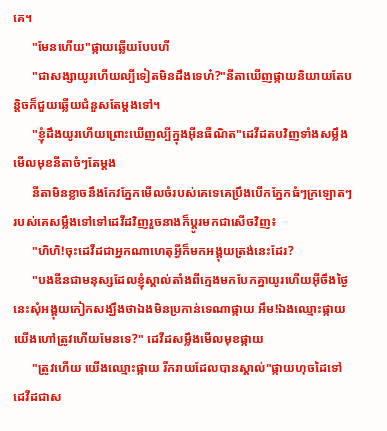គេ។
      "មែនហើយ"ផ្កាយឆ្លើយបែបហី
      "ជាសង្សាយូរហើយល្បីទៀតមិនដឹងទេហ៎?"នីតាឃើញផ្កាយនិយាយតែបន្តិចក៏ជួយឆ្លើយជំនួសតែម្តងទៅ។
      "ខ្ញុំដឹងយូរហើយព្រោះឃើញល្បីក្នុងអ៊ីនធឺណិត"ដេវីដតបវិញទាំងសម្លឹងមើលមុខនីតាចំៗតែម្តង
      នីតាមិនខ្លាចនឹងកែវភ្នែកមើលចំរបស់គេទេគេប្រឹងបើកភ្នែកធំៗក្រឡោតៗរបស់គេសម្លឹងទៅទៅដេវីដវិញរួចនាងក៏ប្តូរមកជាសើចវិញ៖
      "ហិហិ!ចុះដេវីដជាអ្នកណាហេតុអ្វីក៏មកអង្គុយត្រង់នេះដែរ?
      "បងឌីនជាមនុស្សដែលខ្ញុំស្គាល់តាំងពីក្មេងមកបែកគ្នាយូរហើយអ៊ីចឹងថ្ងៃនេះសុំអង្គុយកៀកសង្ឃឹងថាឯងមិនប្រកាន់ទេណាផ្កាយ អឹម!ឯងឈ្មោះផ្កាយយើងហៅត្រូវហើយមែនទេ?" ដេវីដសម្លឹងមើលមុខផ្កាយ
      "ត្រូវហើយ យើងឈ្មោះផ្កាយ រីករាយដែលបានស្គាល់"ផ្កាយហុចដៃទៅដេវីដជាស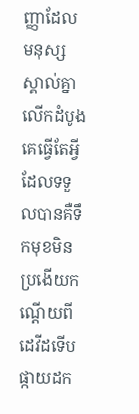ញ្ញាដែលមនុស្សស្គាល់គ្នាលើកដំបូងគេធ្វើតែអ្វីដែលទទួលបានគឺទឹកមុខមិនប្រងើយកណ្តើយពីដេវីដទើបផ្កាយដក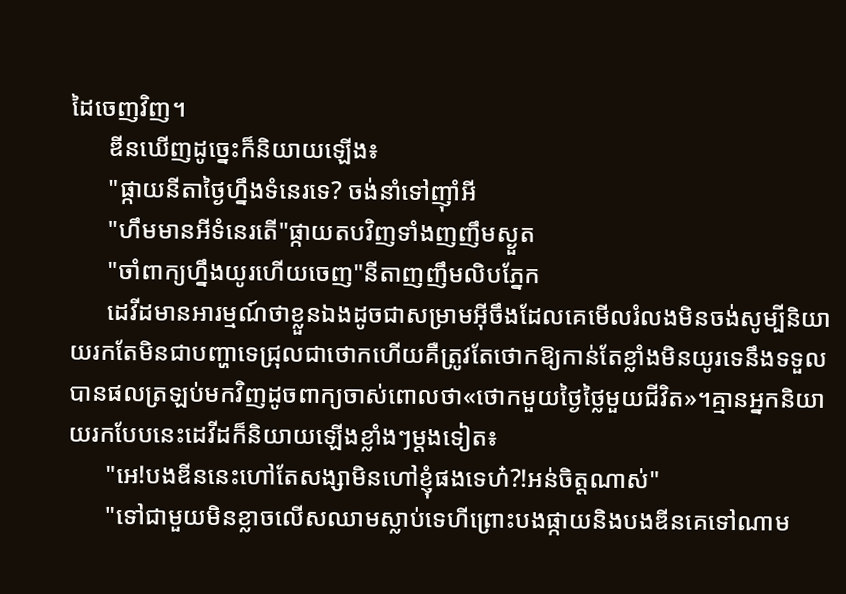ដៃចេញវិញ។
      ឌីនឃើញដូច្នេះក៏និយាយឡើង៖
      "ផ្កាយនីតាថ្ងៃហ្នឹងទំនេរទេ? ចង់នាំទៅញុាំអី
      "ហឹមមានអីទំនេរតើ"ផ្កាយតបវិញទាំងញញឹមស្ងួត
      "ចាំពាក្យហ្នឹងយូរហើយចេញ"នីតាញញឹមលិបភ្នែក
      ដេវីដមានអារម្មណ៍ថាខ្លួនឯងដូចជាសម្រាមអ៊ីចឹងដែលគេមើលរំលងមិនចង់សូម្បីនិយាយរកតែមិនជាបញ្ហាទេជ្រុលជាថោកហើយគឺត្រូវតែថោកឱ្យកាន់តែខ្លាំងមិនយូរទេនឹងទទួលបានផលត្រឡប់មកវិញដូចពាក្យចាស់ពោលថា«ថោកមួយថ្ងៃថ្លៃមួយជីវិត»។គ្មានអ្នកនិយាយរកបែបនេះដេវីដក៏និយាយឡើងខ្លាំងៗម្តងទៀត៖
      "អេ!បងឌីននេះហៅតែសង្សាមិនហៅខ្ញុំផងទេហ៎?!អន់ចិត្តណាស់"
      "ទៅជាមួយមិនខ្លាចលើសឈាមស្លាប់ទេហីព្រោះបងផ្កាយនិងបងឌីនគេទៅណាម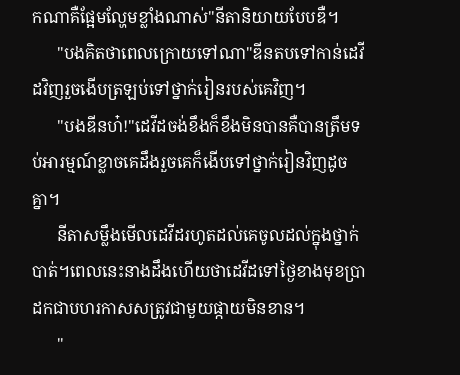កណាគឺផ្អែមល្ហែមខ្លាំងណាស់"នីតានិយាយបែបឌឺ។
      "បងគិតថាពេលក្រោយទៅណា"ឌីនតបទៅកាន់ដេវីដវិញរួចងើបត្រឡប់ទៅថ្នាក់រៀនរបស់គេវិញ។
      "បងឌីនហ៎!"ដេវីដចង់ខឹងក៏ខឹងមិនបានគឺបានត្រឹមទប់អារម្មណ៍ខ្លាចគេដឹងរួចគេក៏ងើបទៅថ្នាក់រៀនវិញដូចគ្នា។
      នីតាសម្លឹងមើលដេវីដរហូតដល់គេចូលដល់ក្នុងថ្នាក់បាត់។ពេលនេះនាងដឹងហើយថាដេវីដទៅថ្ងៃខាងមុខប្រាដកជាបហរកាសសត្រូវជាមួយផ្កាយមិនខាន។
      "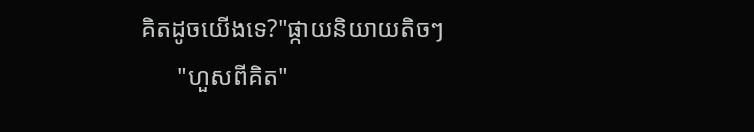គិតដូចយើងទេ?"ផ្កាយនិយាយតិចៗ
      "ហួសពីគិត"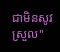ជាមិនសូវស្រួល"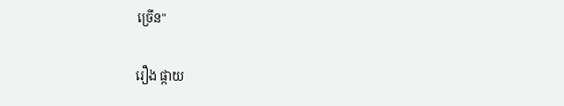ច្រើន"

រឿង ផ្កាយ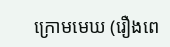ក្រោមមេឃ (រឿងពេ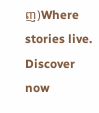ញ)Where stories live. Discover now